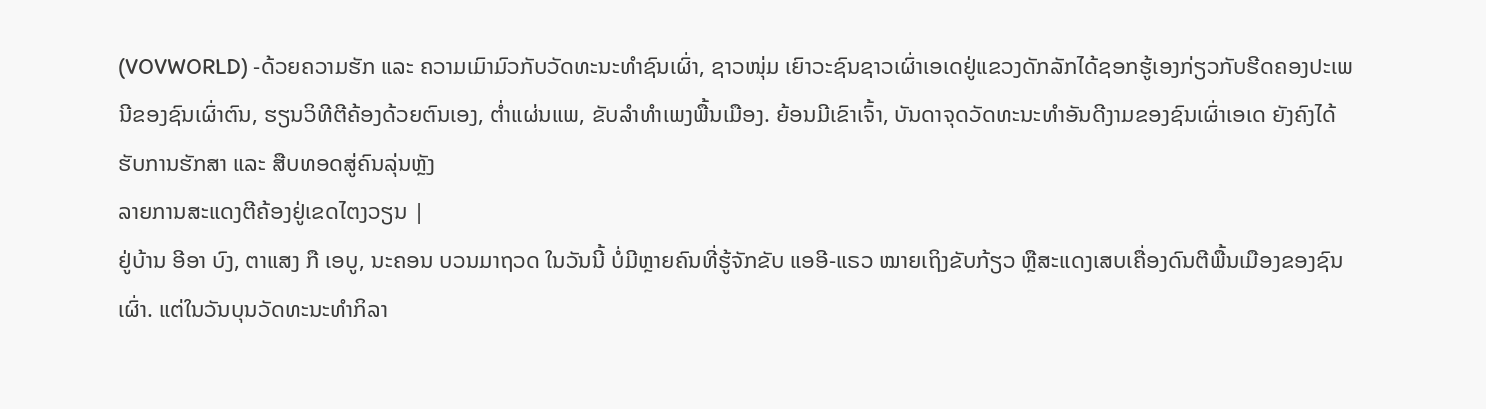(VOVWORLD) -ດ້ວຍຄວາມຮັກ ແລະ ຄວາມເມົາມົວກັບວັດທະນະທຳຊົນເຜົ່າ, ຊາວໜຸ່ມ ເຍົາວະຊົນຊາວເຜົ່າເອເດຢູ່ແຂວງດັກລັກໄດ້ຊອກຮູ້ເອງກ່ຽວກັບຮີດຄອງປະເພນີຂອງຊົນເຜົ່າຕົນ, ຮຽນວິທີຕີຄ້ອງດ້ວຍຕົນເອງ, ຕ່ຳແຜ່ນແພ, ຂັບລຳທຳເພງພື້ນເມືອງ. ຍ້ອນມີເຂົາເຈົ້າ, ບັນດາຈຸດວັດທະນະທຳອັນດີງາມຂອງຊົນເຜົ່າເອເດ ຍັງຄົງໄດ້ຮັບການຮັກສາ ແລະ ສືບທອດສູ່ຄົນລຸ່ນຫຼັງ
ລາຍການສະແດງຕີຄ້ອງຢູ່ເຂດໄຕງວຽນ |
ຢູ່ບ້ານ ອີອາ ບົງ, ຕາແສງ ກື ເອບູ, ນະຄອນ ບວນມາຖວດ ໃນວັນນີ້ ບໍ່ມີຫຼາຍຄົນທີ່ຮູ້ຈັກຂັບ ແອອີ-ແຣວ ໝາຍເຖິງຂັບກ້ຽວ ຫຼືສະແດງເສບເຄື່ອງດົນຕີພື້ນເມືອງຂອງຊົນເຜົ່າ. ແຕ່ໃນວັນບຸນວັດທະນະທຳກິລາ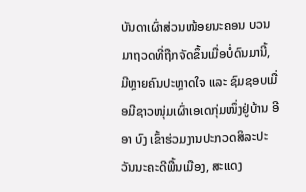ບັນດາເຜົ່າສ່ວນໜ້ອຍນະຄອນ ບວນມາຖວດທີ່ຖືກຈັດຂຶ້ນເມື່ອບໍ່ດົນມານີ້, ມີຫຼາຍຄົນປະຫຼາດໃຈ ແລະ ຊົມຊອບເມື່ອມີຊາວໜຸ່ມເຜົ່າເອເດກຸ່ມໜຶ່ງຢູ່ບ້ານ ອີອາ ບົງ ເຂົ້າຮ່ວມງານປະກວດສິລະປະວັນນະຄະດີພື້ນເມືອງ, ສະແດງ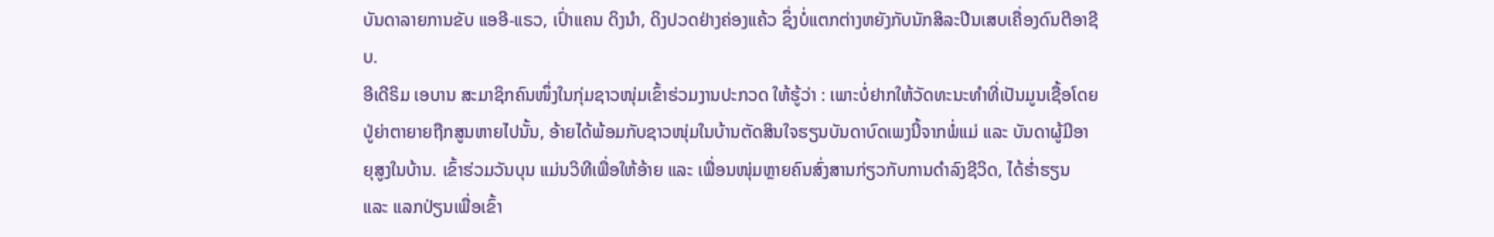ບັນດາລາຍການຂັບ ແອອີ-ແຣວ, ເປົ່າແຄນ ດິງນຳ, ດິງປວດຢ່າງຄ່ອງແຄ້ວ ຊຶ່ງບໍ່ແຕກຕ່າງຫຍັງກັບນັກສິລະປີນເສບເຄື່ອງດົນຕີອາຊີບ.
ອີເດີຣິມ ເອບານ ສະມາຊິກຄົນໜຶ່ງໃນກຸ່ມຊາວໜຸ່ມເຂົ້າຮ່ວມງານປະກວດ ໃຫ້ຮູ້ວ່າ : ເພາະບໍ່ຢາກໃຫ້ວັດທະນະທຳທີ່ເປັນມູນເຊື້ອໂດຍປູ່ຍ່າຕາຍາຍຖືກສູນຫາຍໄປນັ້ນ, ອ້າຍໄດ້ພ້ອມກັບຊາວໜຸ່ມໃນບ້ານຕັດສິນໃຈຮຽນບັນດາບົດເພງນີ້ຈາກພໍ່ແມ່ ແລະ ບັນດາຜູ້ມີອາຍຸສູງໃນບ້ານ. ເຂົ້າຮ່ວມວັນບຸນ ແມ່ນວິທີເພື່ອໃຫ້ອ້າຍ ແລະ ເພື່ອນໜຸ່ມຫຼາຍຄົນສົ່ງສານກ່ຽວກັບການດຳລົງຊີວິດ, ໄດ້ຮ່ຳຮຽນ ແລະ ແລກປ່ຽນເພື່ອເຂົ້າ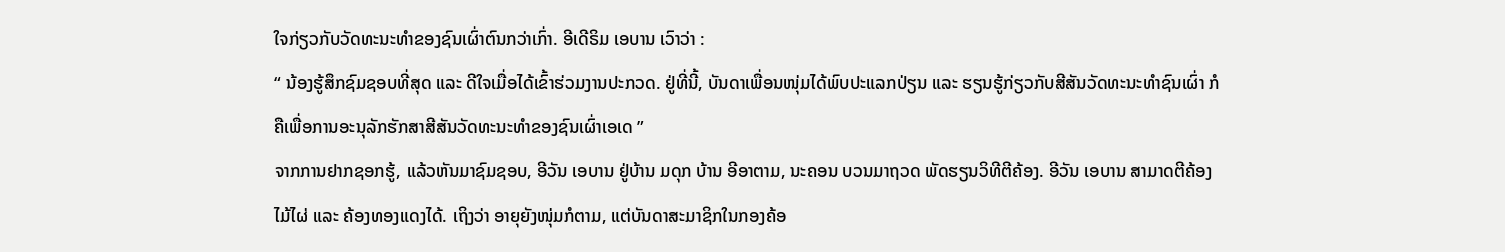ໃຈກ່ຽວກັບວັດທະນະທຳຂອງຊົນເຜົ່າຕົນກວ່າເກົ່າ. ອີເດີຣິມ ເອບານ ເວົາວ່າ :
“ ນ້ອງຮູ້ສຶກຊົມຊອບທີ່ສຸດ ແລະ ດີໃຈເມື່ອໄດ້ເຂົ້າຮ່ວມງານປະກວດ. ຢູ່ທີ່ນີ້, ບັນດາເພື່ອນໜຸ່ມໄດ້ພົບປະແລກປ່ຽນ ແລະ ຮຽນຮູ້ກ່ຽວກັບສີສັນວັດທະນະທຳຊົນເຜົ່າ ກໍຄືເພື່ອການອະນຸລັກຮັກສາສີສັນວັດທະນະທຳຂອງຊົນເຜົ່າເອເດ ”
ຈາກການຢາກຊອກຮູ້, ແລ້ວຫັນມາຊົມຊອບ, ອີວັນ ເອບານ ຢູ່ບ້ານ ມດຸກ ບ້ານ ອີອາຕາມ, ນະຄອນ ບວນມາຖວດ ພັດຮຽນວິທີຕີຄ້ອງ. ອີວັນ ເອບານ ສາມາດຕີຄ້ອງໄມ້ໄຜ່ ແລະ ຄ້ອງທອງແດງໄດ້. ເຖິງວ່າ ອາຍຸຍັງໜຸ່ມກໍຕາມ, ແຕ່ບັນດາສະມາຊິກໃນກອງຄ້ອ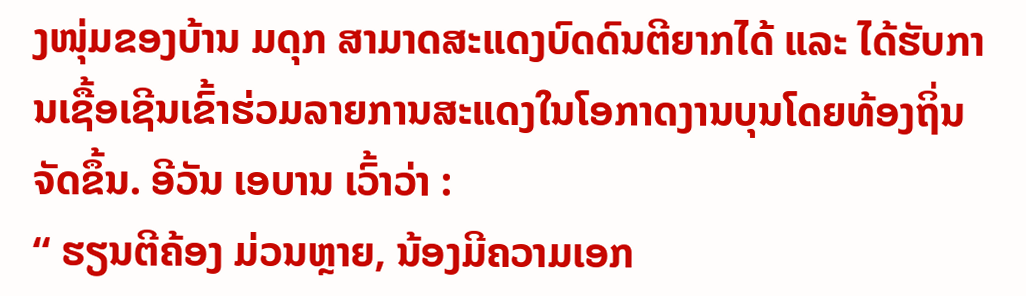ງໜຸ່ມຂອງບ້ານ ມດຸກ ສາມາດສະແດງບົດດົນຕີຍາກໄດ້ ແລະ ໄດ້ຮັບການເຊື້ອເຊີນເຂົ້າຮ່ວມລາຍການສະແດງໃນໂອກາດງານບຸນໂດຍທ້ອງຖິ່ນຈັດຂຶ້ນ. ອີວັນ ເອບານ ເວົ້າວ່າ :
“ ຮຽນຕີຄ້ອງ ມ່ວນຫຼາຍ, ນ້ອງມີຄວາມເອກ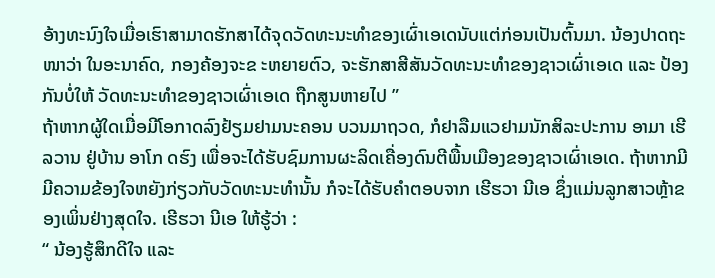ອ້າງທະນົງໃຈເມື່ອເຮົາສາມາດຮັກສາໄດ້ຈຸດວັດທະນະທຳຂອງເຜົ່າເອເດນັບແຕ່ກ່ອນເປັນຕົ້ນມາ. ນ້ອງປາດຖະໜາວ່າ ໃນອະນາຄົດ, ກອງຄ້ອງຈະຂ ະຫຍາຍຕົວ, ຈະຮັກສາສີສັນວັດທະນະທຳຂອງຊາວເຜົ່າເອເດ ແລະ ປ້ອງກັນບໍ່ໃຫ້ ວັດທະນະທຳຂອງຊາວເຜົ່າເອເດ ຖືກສູນຫາຍໄປ ”
ຖ້າຫາກຜູ້ໃດເມື່ອມີໂອກາດລົງຢ້ຽມຢາມນະຄອນ ບວນມາຖວດ, ກໍຢາລືມແວຢາມນັກສິລະປະການ ອາມາ ເຮີລວານ ຢູ່ບ້ານ ອາໂກ ດຮົງ ເພື່ອຈະໄດ້ຮັບຊົມການຜະລິດເຄື່ອງດົນຕີພື້ນເມືອງຂອງຊາວເຜົ່າເອເດ. ຖ້າຫາກມີມີຄວາມຂ້ອງໃຈຫຍັງກ່ຽວກັບວັດທະນະທຳນັ້ນ ກໍຈະໄດ້ຮັບຄຳຕອບຈາກ ເຮີຮວາ ນີເອ ຊຶ່ງແມ່ນລູກສາວຫຼ້າຂອງເພິ່ນຢ່າງສຸດໃຈ. ເຮີຮວາ ນີເອ ໃຫ້ຮູ້ວ່າ :
“ ນ້ອງຮູ້ສຶກດີໃຈ ແລະ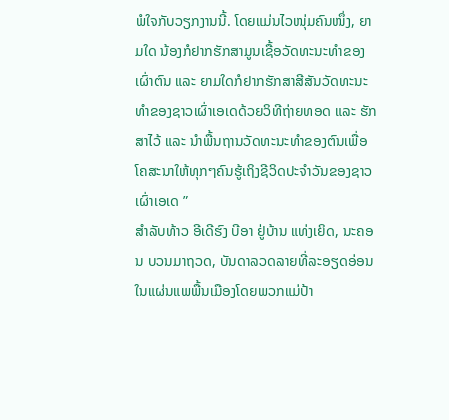ພໍໃຈກັບວຽກງານນີ້. ໂດຍແມ່ນໄວໜຸ່ມຄົນໜຶ່ງ, ຍາມໃດ ນ້ອງກໍຢາກຮັກສາມູນເຊື້ອວັດທະນະທຳຂອງເຜົ່າຕົນ ແລະ ຍາມໃດກໍຢາກຮັກສາສີສັນວັດທະນະທຳຂອງຊາວເຜົ່າເອເດດ້ວຍວິທີຖ່າຍທອດ ແລະ ຮັກສາໄວ້ ແລະ ນຳພື້ນຖານວັດທະນະທຳຂອງຕົນເພື່ອໂຄສະນາໃຫ້ທຸກໆຄົນຮູ້ເຖິງຊີວິດປະຈຳວັນຂອງຊາວເຜົ່າເອເດ ”
ສຳລັບທ້າວ ອີເດີຮົງ ບີອາ ຢູ່ບ້ານ ແທ່ງເຍິດ, ນະຄອນ ບວນມາຖວດ, ບັນດາລວດລາຍທີ່ລະອຽດອ່ອນໃນແຜ່ນແພພື້ນເມືອງໂດຍພວກແມ່ປ້າ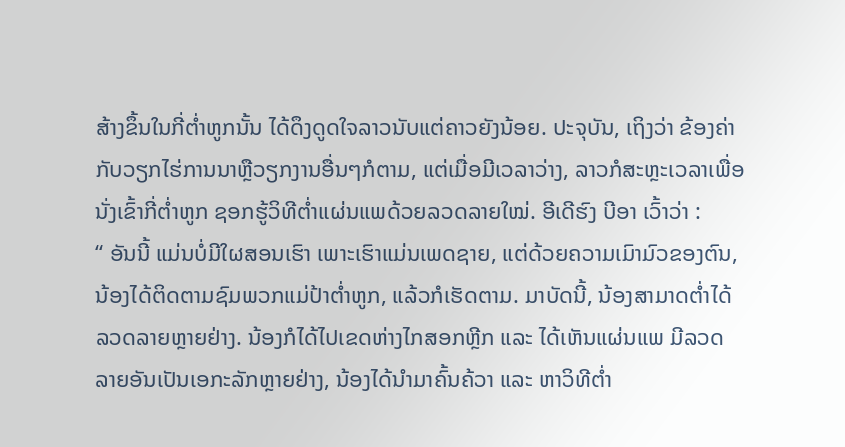ສ້າງຂຶ້ນໃນກີ່ຕ່ຳຫູກນັ້ນ ໄດ້ດຶງດູດໃຈລາວນັບແຕ່ຄາວຍັງນ້ອຍ. ປະຈຸບັນ, ເຖິງວ່າ ຂ້ອງຄ່າກັບວຽກໄຮ່ການນາຫຼືວຽກງານອື່ນໆກໍຕາມ, ແຕ່ເມື່ອມີເວລາວ່າງ, ລາວກໍສະຫຼະເວລາເພື່ອນັ່ງເຂົ້າກີ່ຕ່ຳຫູກ ຊອກຮູ້ວິທີຕ່ຳແຜ່ນແພດ້ວຍລວດລາຍໃໝ່. ອີເດີຮົງ ບີອາ ເວົ້າວ່າ :
“ ອັນນີ້ ແມ່ນບໍ່ມີໃຜສອນເຮົາ ເພາະເຮົາແມ່ນເພດຊາຍ, ແຕ່ດ້ວຍຄວາມເມົາມົວຂອງຕົນ, ນ້ອງໄດ້ຕິດຕາມຊົມພວກແມ່ປ້າຕ່ຳຫູກ, ແລ້ວກໍເຮັດຕາມ. ມາບັດນີ້, ນ້ອງສາມາດຕ່ຳໄດ້ລວດລາຍຫຼາຍຢ່າງ. ນ້ອງກໍໄດ້ໄປເຂດຫ່າງໄກສອກຫຼີກ ແລະ ໄດ້ເຫັນແຜ່ນແພ ມີລວດລາຍອັນເປັນເອກະລັກຫຼາຍຢ່າງ, ນ້ອງໄດ້ນຳມາຄົ້ນຄ້ວາ ແລະ ຫາວິທີຕ່ຳ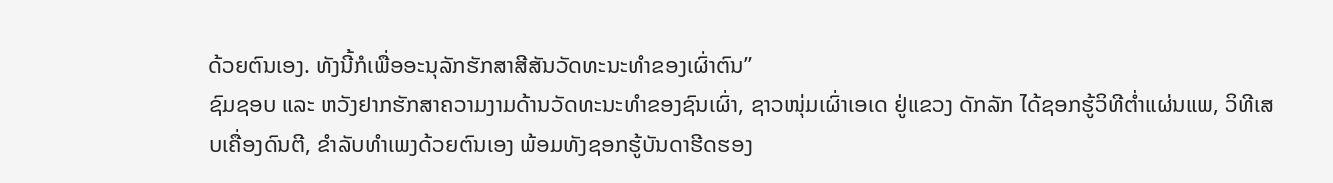ດ້ວຍຕົນເອງ. ທັງນີ້ກໍເພື່ອອະນຸລັກຮັກສາສີສັນວັດທະນະທຳຂອງເຜົ່າຕົນ”
ຊົມຊອບ ແລະ ຫວັງຢາກຮັກສາຄວາມງາມດ້ານວັດທະນະທຳຂອງຊົນເຜົ່າ, ຊາວໜຸ່ມເຜົ່າເອເດ ຢູ່ແຂວງ ດັກລັກ ໄດ້ຊອກຮູ້ວິທີຕ່ຳແຜ່ນແພ, ວິທີເສບເຄື່ອງດົນຕີ, ຂຳລັບທຳເພງດ້ວຍຕົນເອງ ພ້ອມທັງຊອກຮູ້ບັນດາຮີດຮອງ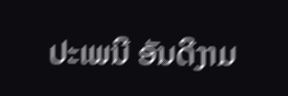ປະເພນີ ອັນດີງາມ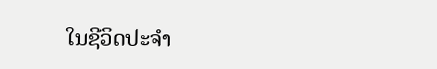ໃນຊີວິດປະຈຳ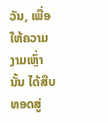ວັນ, ເພື່ອໃຫ້ຄວາມງາມເຫຼົ່ານັ້ນ ໄດ້ສືບທອດສູ່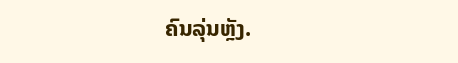ຄົນລຸ່ນຫຼັງ.